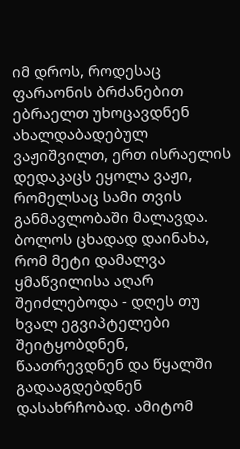იმ დროს, როდესაც ფარაონის ბრძანებით ებრაელთ უხოცავდნენ ახალდაბადებულ ვაჟიშვილთ, ერთ ისრაელის დედაკაცს ეყოლა ვაჟი, რომელსაც სამი თვის განმავლობაში მალავდა. ბოლოს ცხადად დაინახა, რომ მეტი დამალვა ყმაწვილისა აღარ შეიძლებოდა - დღეს თუ ხვალ ეგვიპტელები შეიტყობდნენ, წაათრევდნენ და წყალში გადააგდებდნენ დასახრჩობად. ამიტომ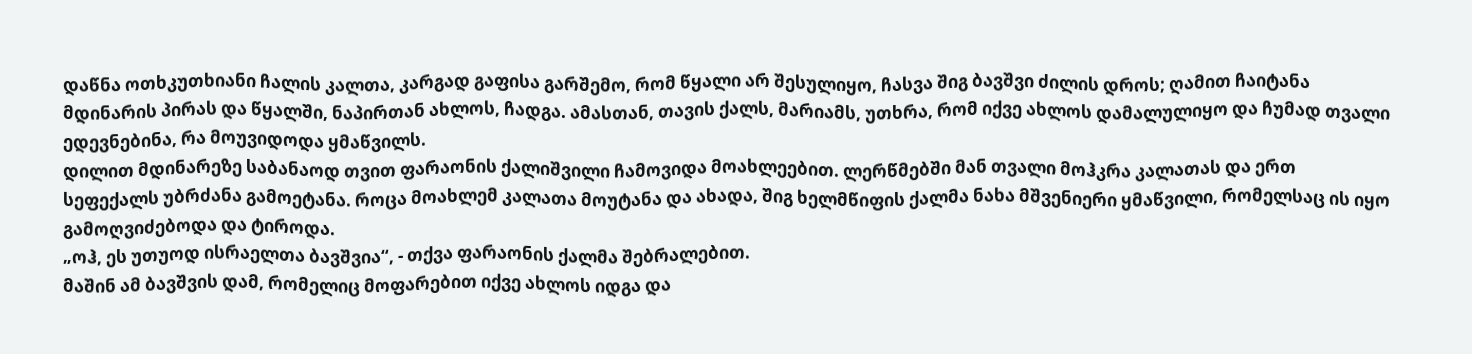დაწნა ოთხკუთხიანი ჩალის კალთა, კარგად გაფისა გარშემო, რომ წყალი არ შესულიყო, ჩასვა შიგ ბავშვი ძილის დროს; ღამით ჩაიტანა მდინარის პირას და წყალში, ნაპირთან ახლოს, ჩადგა. ამასთან, თავის ქალს, მარიამს, უთხრა, რომ იქვე ახლოს დამალულიყო და ჩუმად თვალი ედევნებინა, რა მოუვიდოდა ყმაწვილს.
დილით მდინარეზე საბანაოდ თვით ფარაონის ქალიშვილი ჩამოვიდა მოახლეებით. ლერწმებში მან თვალი მოჰკრა კალათას და ერთ სეფექალს უბრძანა გამოეტანა. როცა მოახლემ კალათა მოუტანა და ახადა, შიგ ხელმწიფის ქალმა ნახა მშვენიერი ყმაწვილი, რომელსაც ის იყო გამოღვიძებოდა და ტიროდა.
„ოჰ, ეს უთუოდ ისრაელთა ბავშვია“, - თქვა ფარაონის ქალმა შებრალებით.
მაშინ ამ ბავშვის დამ, რომელიც მოფარებით იქვე ახლოს იდგა და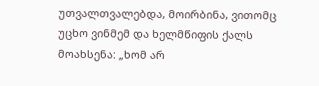უთვალთვალებდა, მოირბინა, ვითომც უცხო ვინმემ და ხელმწიფის ქალს მოახსენა: „ხომ არ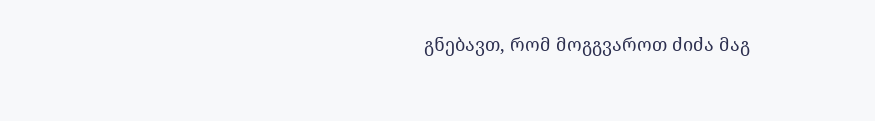გნებავთ, რომ მოგგვაროთ ძიძა მაგ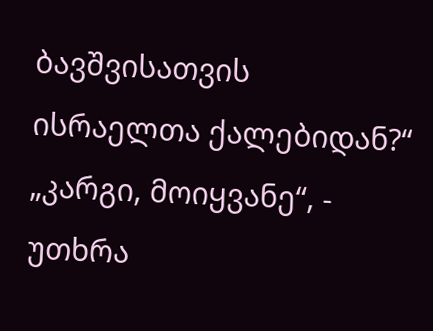ბავშვისათვის ისრაელთა ქალებიდან?“
„კარგი, მოიყვანე“, - უთხრა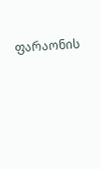ფარაონის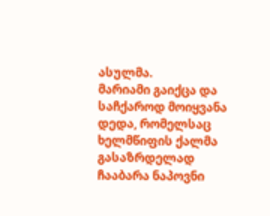ასულმა.
მარიამი გაიქცა და საჩქაროდ მოიყვანა დედა, რომელსაც ხელმწიფის ქალმა გასაზრდელად ჩააბარა ნაპოვნი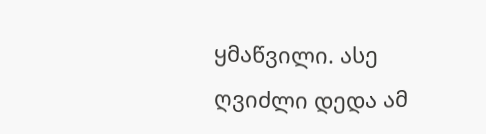ყმაწვილი. ასე ღვიძლი დედა ამ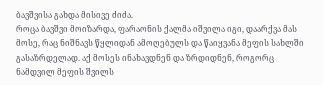ბავშვისა გახდა მისივე ძიძა.
როცა ბავშვი მოიზარდა, ფარაონის ქალმა იშვილა იგი, დაარქვა მას მოსე, რაც ნიშნავს წყლიდან ამოღებულს და წაიყვანა მეფის სახლში გასაზრდელად. აქ მოსეს ინახავდნენ და ზრდიდნენ, როგორც ნამდვილ მეფის შვილს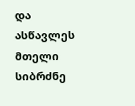და ასწავლეს მთელი სიბრძნე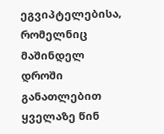ეგვიპტელებისა, რომელნიც მაშინდელ დროში განათლებით ყველაზე წინ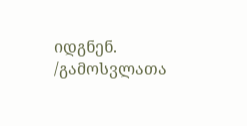იდგნენ.
/გამოსვლათა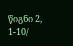წიგნი 2, 1-10/